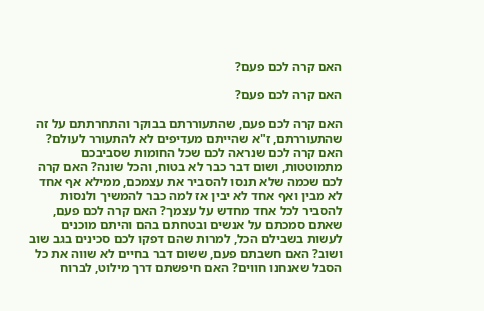האם קרה לכם פעם?

האם קרה לכם פעם?

האם קרה לכם פעם, שהתעוררתם בבוקר והתחרתתם על זה שהתעוררתם, ז"א שהייתם מעדיפים לא להתעורר לעולם? האם קרה לכם שנראה לכם שכל החומות שסביבכם מתמוטטות, ושום דבר כבר לא בטוח, והכל שונה? האם קרה לכם שכמה שלא תנסו להסביר את עצמכם, ממילא אף אחד לא מבין ואף אחד לא יבין אז למה כבר להמשיך ולנסות להסביר לכל אחד מחדש על עצמך? האם קרה לכם פעם, שאתם סמכתם על אנשים ובטחתם בהם והיתם מוכנים לעשות בשבילם הכל, למרות שהם דפקו לכם סכינים בגב שוב ושוב? האם חשבתם פעם, ששום דבר בחיים לא שווה את כל הסבל שאנחנו חווים? האם חיפשתם דרך מילוט, לברוח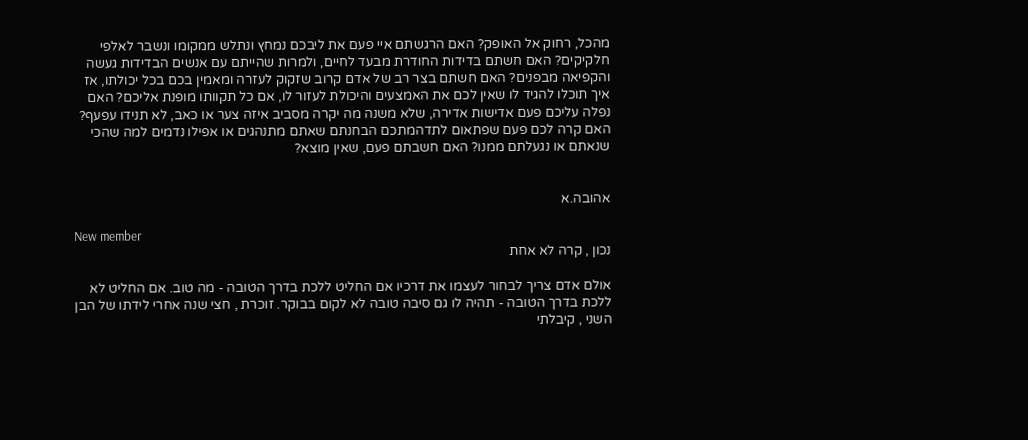מהכל, רחוק אל האופק? האם הרגשתם איי פעם את ליבכם נמחץ ונתלש ממקומו ונשבר לאלפי חלקיקים? האם חשתם בדידות החודרת מבעד לחיים, ולמרות שהייתם עם אנשים הבדידות געשה והקפיאה מבפנים? האם חשתם בצר רב של אדם קרוב שזקוק לעזרה ומאמין בכם בכל יכולתו, אז איך תוכלו להגיד לו שאין לכם את האמצעים והיכולת לעזור לו, אם כל תקוותו מופנת אליכם? האם נפלה עליכם פעם אדישות אדירה, שלא משנה מה יקרה מסביב איזה צער או כאב, לא תנידו עפעף? האם קרה לכם פעם שפתאום לתדהמתכם הבחנתם שאתם מתנהגים או אפילו נדמים למה שהכי שנאתם או נגעלתם ממנו? האם חשבתם פעם, שאין מוצא?


אהובה.א

New member
נכון , קרה לא אחת

אולם אדם צריך לבחור לעצמו את דרכיו אם החליט ללכת בדרך הטובה - מה טוב. אם החליט לא ללכת בדרך הטובה - תהיה לו גם סיבה טובה לא לקום בבוקר. זוכרת , חצי שנה אחרי לידתו של הבן השני , קיבלתי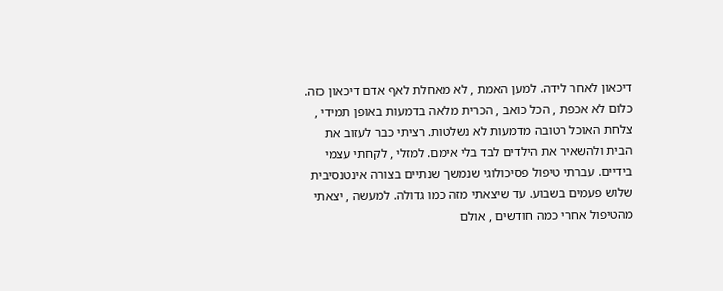דיכאון לאחר לידה. למען האמת , לא מאחלת לאף אדם דיכאון כזה. כלום לא אכפת , הכל כואב , הכרית מלאה בדמעות באופן תמידי , צלחת האוכל רטובה מדמעות לא נשלטות. רציתי כבר לעזוב את הבית ולהשאיר את הילדים לבד בלי אימם. למזלי , לקחתי עצמי בידיים. עברתי טיפול פסיכולוגי שנמשך שנתיים בצורה אינטנסיבית שלוש פעמים בשבוע. עד שיצאתי מזה כמו גדולה. למעשה , יצאתי מהטיפול אחרי כמה חודשים , אולם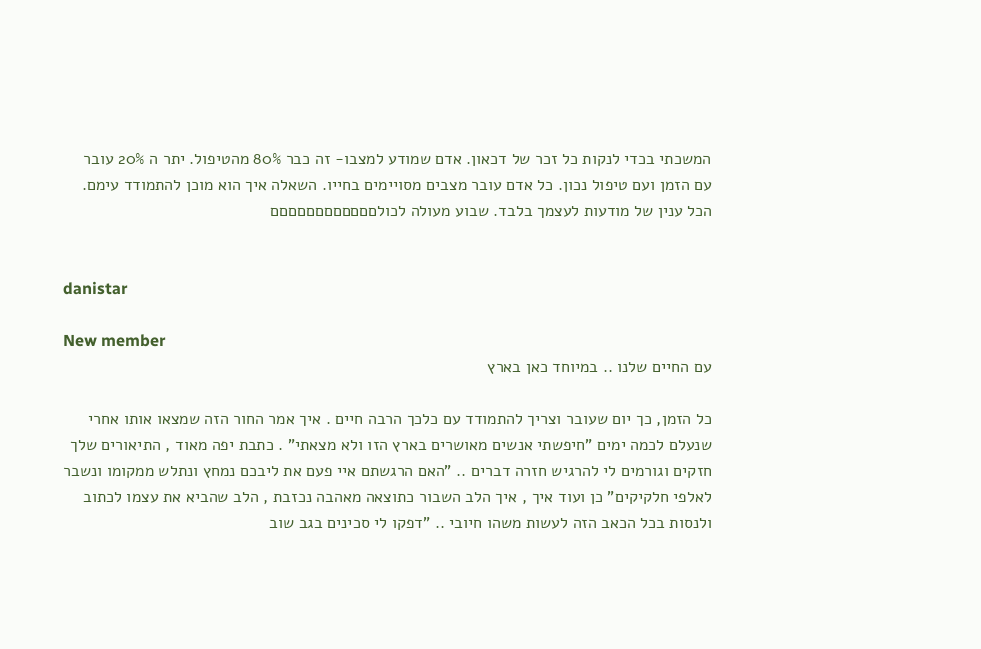המשכתי בכדי לנקות כל זכר של דכאון. אדם שמודע למצבו- זה כבר 80% מהטיפול. יתר ה 20% עובר עם הזמן ועם טיפול נכון. כל אדם עובר מצבים מסויימים בחייו. השאלה איך הוא מוכן להתמודד עימם. הכל ענין של מודעות לעצמך בלבד. שבוע מעולה לכולםםםםםםםםםםםם


danistar

New member
עם החיים שלנו .. במיוחד כאן בארץ

כל הזמן, כך יום שעובר וצריך להתמודד עם כלכך הרבה חיים . איך אמר החור הזה שמצאו אותו אחרי שנעלם לכמה ימים "חיפשתי אנשים מאושרים בארץ הזו ולא מצאתי" . כתבת יפה מאוד , התיאורים שלך חזקים וגורמים לי להרגיש חזרה דברים .. "האם הרגשתם איי פעם את ליבכם נמחץ ונתלש ממקומו ונשבר לאלפי חלקיקים" כן ועוד איך , איך הלב השבור כתוצאה מאהבה נכזבת , הלב שהביא את עצמו לכתוב ולנסות בכל הכאב הזה לעשות משהו חיובי .. "דפקו לי סכינים בגב שוב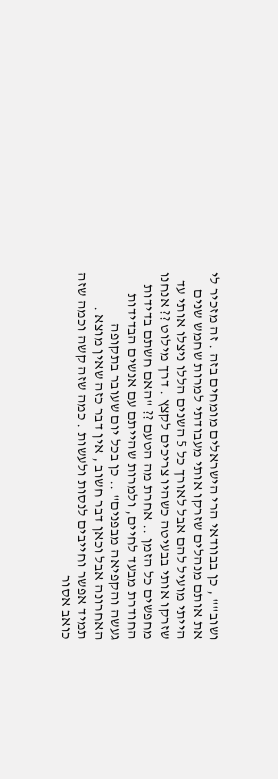ושוב"" , כן בבוודאי הרי הישראלים מומחים בזה . זה מזכיר לי את אותם מנהלים שזרקו אותי מעבודתי למרות שחמש שנים הייתי מועיל להם אבל לאורך כל 5 השנים הללו ניצלו אותי עד שזרקו אותי בבעיטה כשהיו צריכים לקצץ . דרך מילוט ?? אנחנו מחפשים כל הזמן .. אחרת מה הטעם ?? "האם חשתם בדידות החודרת מבעד לחיים, ולמרות שהייתם עם אנשים הבדידות געשה והקפיאה מבפנים" .. כן בכל יום שעובר בתקופה האחרונה אבל וכאן דבר חשוב , אין דבר כזה שאין מוצא . תמיד אפשר וחייבים לנסות ולעשות . כמה שזה קשה וכמה שזה כואב אסור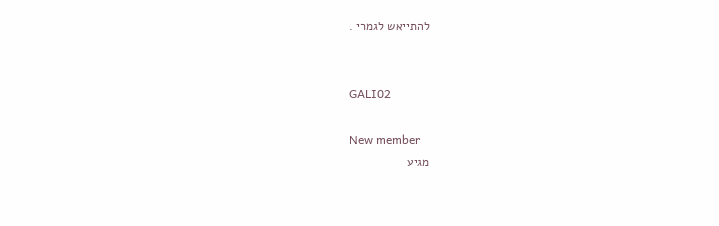להתייאש לגמרי .


GALI02

New member
מגיע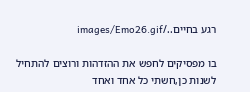רגע בחיים../images/Emo26.gif

בו מפסיקים לחפש את ההזדהות ורוצים להתחיל לשנות כן,חשתי כל אחד ואחד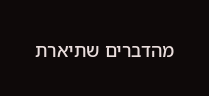מהדברים שתיארת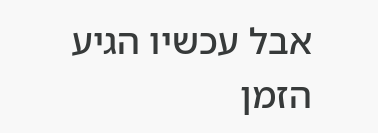אבל עכשיו הגיע הזמן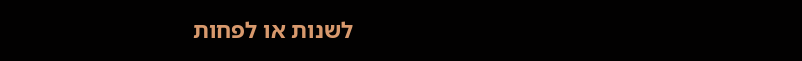לשנות או לפחות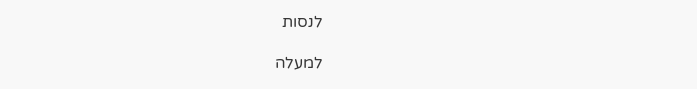לנסות

למעלה